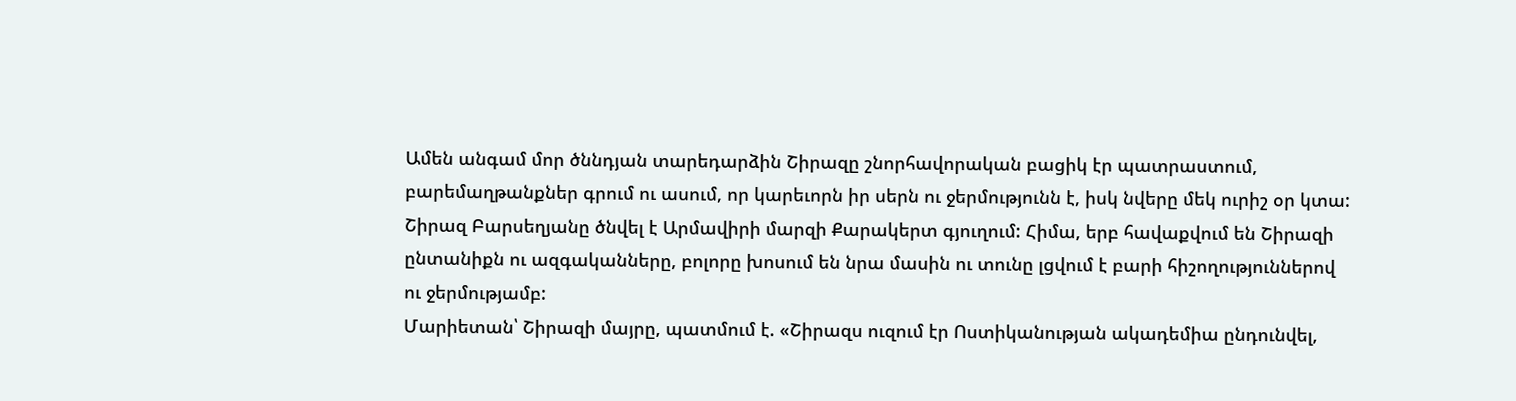Ամեն անգամ մոր ծննդյան տարեդարձին Շիրազը շնորհավորական բացիկ էր պատրաստում, բարեմաղթանքներ գրում ու ասում, որ կարեւորն իր սերն ու ջերմությունն է, իսկ նվերը մեկ ուրիշ օր կտա:
Շիրազ Բարսեղյանը ծնվել է Արմավիրի մարզի Քարակերտ գյուղում: Հիմա, երբ հավաքվում են Շիրազի ընտանիքն ու ազգականները, բոլորը խոսում են նրա մասին ու տունը լցվում է բարի հիշողություններով ու ջերմությամբ:
Մարիետան՝ Շիրազի մայրը, պատմում է. «Շիրազս ուզում էր Ոստիկանության ակադեմիա ընդունվել,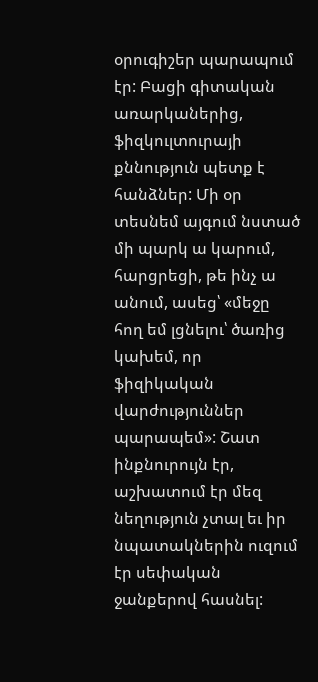օրուգիշեր պարապում էր: Բացի գիտական առարկաներից, ֆիզկուլտուրայի քննություն պետք է հանձներ: Մի օր տեսնեմ այգում նստած մի պարկ ա կարում, հարցրեցի, թե ինչ ա անում, ասեց՝ «մեջը հող եմ լցնելու՝ ծառից կախեմ, որ ֆիզիկական վարժություններ պարապեմ»: Շատ ինքնուրույն էր, աշխատում էր մեզ նեղություն չտալ եւ իր նպատակներին ուզում էր սեփական ջանքերով հասնել: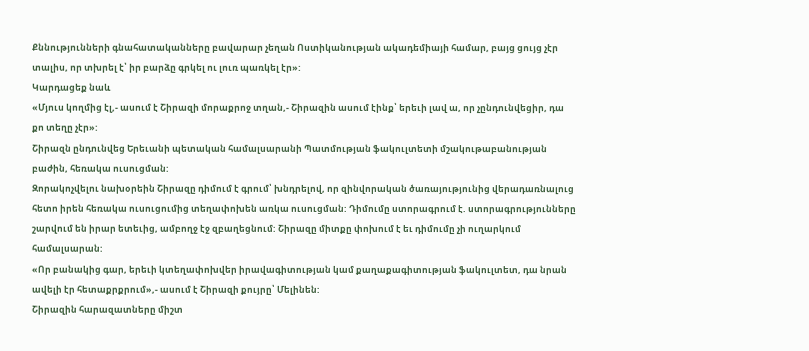Քննությունների գնահատականները բավարար չեղան Ոստիկանության ակադեմիայի համար, բայց ցույց չէր տալիս, որ տխրել է՝ իր բարձը գրկել ու լուռ պառկել էր»:
Կարդացեք նաև
«Մյուս կողմից էլ,- ասում է Շիրազի մորաքրոջ տղան,- Շիրազին ասում էինք՝ երեւի լավ ա, որ չընդունվեցիր, դա քո տեղը չէր»:
Շիրազն ընդունվեց Երեւանի պետական համալսարանի Պատմության ֆակուլտետի մշակութաբանության բաժին, հեռակա ուսուցման:
Զորակոչվելու նախօրեին Շիրազը դիմում է գրում՝ խնդրելով, որ զինվորական ծառայությունից վերադառնալուց հետո իրեն հեռակա ուսուցումից տեղափոխեն առկա ուսուցման: Դիմումը ստորագրում է. ստորագրությունները շարվում են իրար ետեւից, ամբողջ էջ զբաղեցնում: Շիրազը միտքը փոխում է եւ դիմումը չի ուղարկում համալսարան:
«Որ բանակից գար, երեւի կտեղափոխվեր իրավագիտության կամ քաղաքագիտության ֆակուլտետ, դա նրան ավելի էր հետաքրքրում»,- ասում է Շիրազի քույրը՝ Մելինեն:
Շիրազին հարազատները միշտ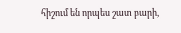հիշում են որպես շատ բարի,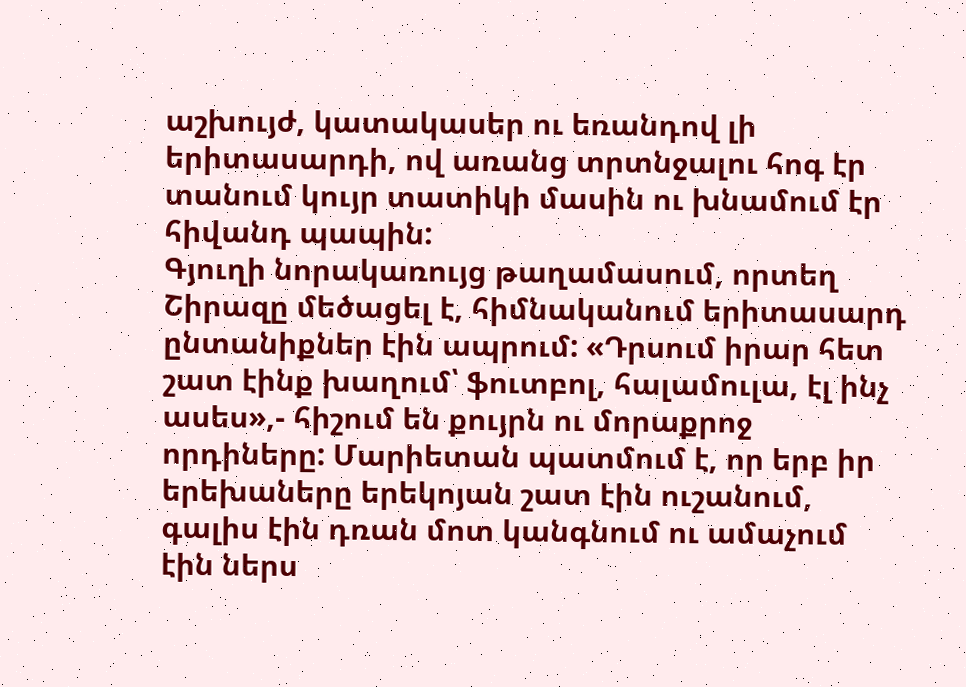աշխույժ, կատակասեր ու եռանդով լի երիտասարդի, ով առանց տրտնջալու հոգ էր տանում կույր տատիկի մասին ու խնամում էր հիվանդ պապին:
Գյուղի նորակառույց թաղամասում, որտեղ Շիրազը մեծացել է, հիմնականում երիտասարդ ընտանիքներ էին ապրում: «Դրսում իրար հետ շատ էինք խաղում՝ ֆուտբոլ, հալամուլա, էլ ինչ ասես»,- հիշում են քույրն ու մորաքրոջ որդիները: Մարիետան պատմում է, որ երբ իր երեխաները երեկոյան շատ էին ուշանում, գալիս էին դռան մոտ կանգնում ու ամաչում էին ներս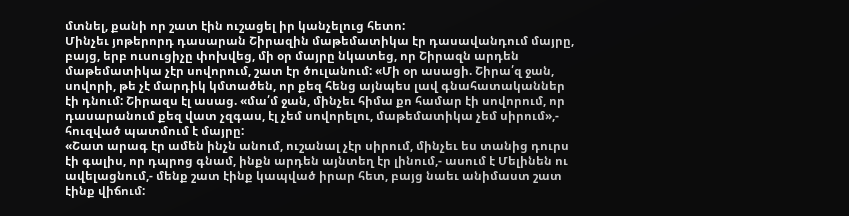մտնել, քանի որ շատ էին ուշացել իր կանչելուց հետո:
Մինչեւ յոթերորդ դասարան Շիրազին մաթեմատիկա էր դասավանդում մայրը, բայց, երբ ուսուցիչը փոխվեց, մի օր մայրը նկատեց, որ Շիրազն արդեն մաթեմատիկա չէր սովորում, շատ էր ծուլանում: «Մի օր ասացի. Շիրա՛զ ջան, սովորի, թե չէ մարդիկ կմտածեն, որ քեզ հենց այնպես լավ գնահատականներ էի դնում: Շիրազս էլ ասաց. «մա՛մ ջան, մինչեւ հիմա քո համար էի սովորում, որ դասարանում քեզ վատ չզգաս, էլ չեմ սովորելու, մաթեմատիկա չեմ սիրում»,- հուզված պատմում է մայրը:
«Շատ արագ էր ամեն ինչն անում, ուշանալ չէր սիրում, մինչեւ ես տանից դուրս էի գալիս, որ դպրոց գնամ, ինքն արդեն այնտեղ էր լինում,- ասում է Մելինեն ու ավելացնում,- մենք շատ էինք կապված իրար հետ, բայց նաեւ անիմաստ շատ էինք վիճում: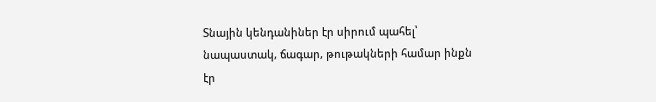Տնային կենդանիներ էր սիրում պահել՝ նապաստակ, ճագար, թութակների համար ինքն էր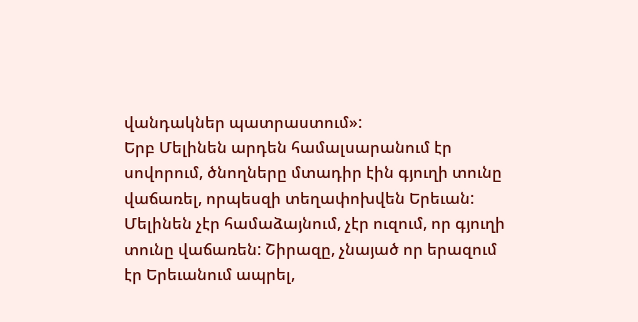վանդակներ պատրաստում»:
Երբ Մելինեն արդեն համալսարանում էր սովորում, ծնողները մտադիր էին գյուղի տունը վաճառել, որպեսզի տեղափոխվեն Երեւան: Մելինեն չէր համաձայնում, չէր ուզում, որ գյուղի տունը վաճառեն: Շիրազը, չնայած որ երազում էր Երեւանում ապրել,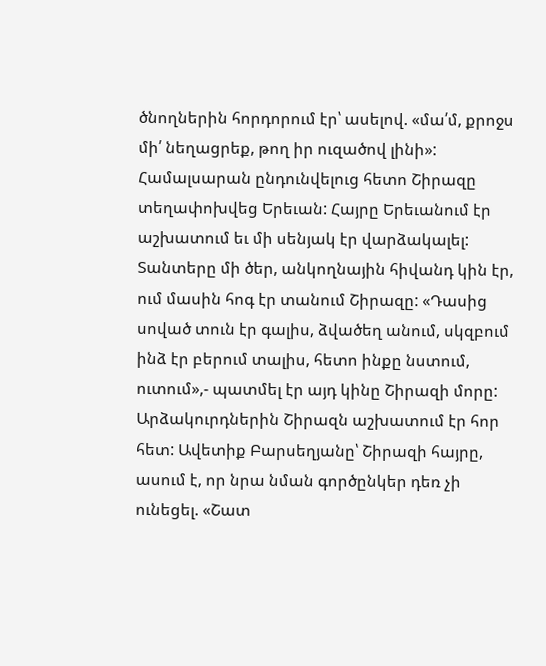ծնողներին հորդորում էր՝ ասելով. «մա՛մ, քրոջս մի՛ նեղացրեք, թող իր ուզածով լինի»:
Համալսարան ընդունվելուց հետո Շիրազը տեղափոխվեց Երեւան: Հայրը Երեւանում էր աշխատում եւ մի սենյակ էր վարձակալել: Տանտերը մի ծեր, անկողնային հիվանդ կին էր, ում մասին հոգ էր տանում Շիրազը: «Դասից սոված տուն էր գալիս, ձվածեղ անում, սկզբում ինձ էր բերում տալիս, հետո ինքը նստում, ուտում»,- պատմել էր այդ կինը Շիրազի մորը:
Արձակուրդներին Շիրազն աշխատում էր հոր հետ: Ավետիք Բարսեղյանը՝ Շիրազի հայրը, ասում է, որ նրա նման գործընկեր դեռ չի ունեցել. «Շատ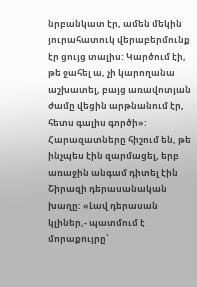նրբանկատ էր, ամեն մեկին յուրահատուկ վերաբերմունք էր ցույց տալիս: Կարծում էի, թե ջահել ա, չի կարողանա աշխատել, բայց առավոտյան ժամը վեցին արթնանում էր, հետս գալիս գործի»:
Հարազատները հիշում են, թե ինչպես էին զարմացել, երբ առաջին անգամ դիտել էին Շիրազի դերասանական խաղը: «Լավ դերասան կլիներ,- պատմում է մորաքույրը՝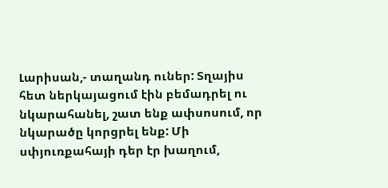Լարիսան,- տաղանդ ուներ: Տղայիս հետ ներկայացում էին բեմադրել ու նկարահանել, շատ ենք ափսոսում, որ նկարածը կորցրել ենք: Մի սփյուռքահայի դեր էր խաղում,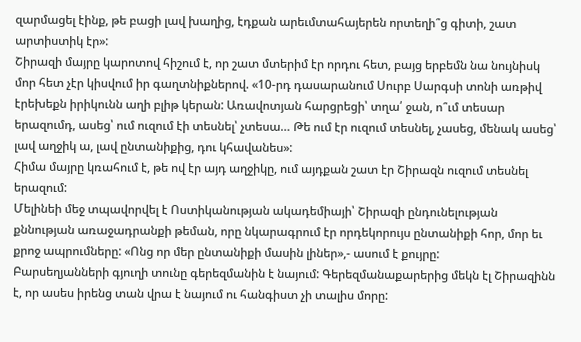զարմացել էինք, թե բացի լավ խաղից, էդքան արեւմտահայերեն որտեղի՞ց գիտի, շատ արտիստիկ էր»:
Շիրազի մայրը կարոտով հիշում է, որ շատ մտերիմ էր որդու հետ, բայց երբեմն նա նույնիսկ մոր հետ չէր կիսվում իր գաղտնիքներով. «10-րդ դասարանում Սուրբ Սարգսի տոնի առթիվ էրեխեքն իրիկունն աղի բլիթ կերան: Առավոտյան հարցրեցի՝ տղա՛ ջան, ո՞ւմ տեսար երազումդ, ասեց՝ ում ուզում էի տեսնել՝ չտեսա… Թե ում էր ուզում տեսնել, չասեց, մենակ ասեց՝ լավ աղջիկ ա, լավ ընտանիքից, դու կհավանես»:
Հիմա մայրը կռահում է, թե ով էր այդ աղջիկը, ում այդքան շատ էր Շիրազն ուզում տեսնել երազում:
Մելինեի մեջ տպավորվել է Ոստիկանության ակադեմիայի՝ Շիրազի ընդունելության քննության առաջադրանքի թեման, որը նկարագրում էր որդեկորույս ընտանիքի հոր, մոր եւ քրոջ ապրումները: «Ոնց որ մեր ընտանիքի մասին լիներ»,- ասում է քույրը:
Բարսեղյանների գյուղի տունը գերեզմանին է նայում: Գերեզմանաքարերից մեկն էլ Շիրազինն է, որ ասես իրենց տան վրա է նայում ու հանգիստ չի տալիս մորը: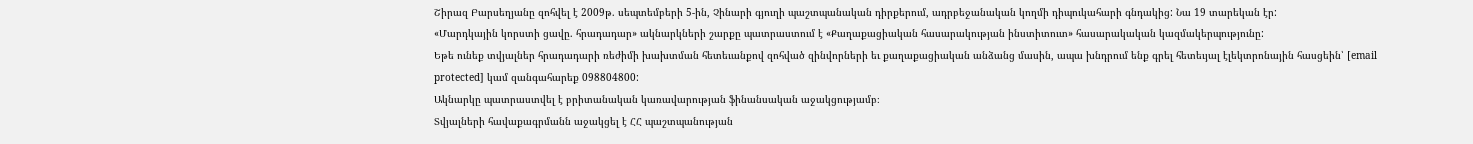Շիրազ Բարսեղյանը զոհվել է 2009թ. սեպտեմբերի 5-ին, Չինարի գյուղի պաշտպանական դիրքերում, ադրբեջանական կողմի դիպուկահարի գնդակից: Նա 19 տարեկան էր:
«Մարդկային կորստի ցավը. հրադադար» ակնարկների շարքը պատրաստում է «Քաղաքացիական հասարակության ինստիտուտ» հասարակական կազմակերպությունը:
Եթե ունեք տվյալներ հրադադարի ռեժիմի խախտման հետեւանքով զոհված զինվորների եւ քաղաքացիական անձանց մասին, ապա խնդրում ենք գրել հետեւյալ էլեկտրոնային հասցեին՝ [email protected] կամ զանգահարեք 098804800:
Ակնարկը պատրաստվել է բրիտանական կառավարության ֆինանսական աջակցությամբ։
Տվյալների հավաքագրմանն աջակցել է ՀՀ պաշտպանության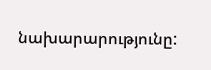նախարարությունը: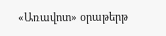«Առավոտ» օրաթերթ